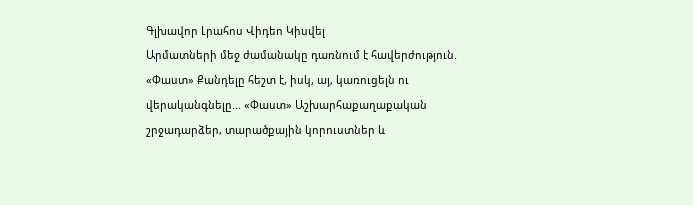Գլխավոր Լրահոս Վիդեո Կիսվել
Արմատների մեջ ժամանակը դառնում է հավերժություն. «Փաստ» Քանդելը հեշտ է, իսկ, այ, կառուցելն ու վերականգնելը... «Փաստ» Աշխարհաքաղաքական շրջադարձեր, տարածքային կորուստներ և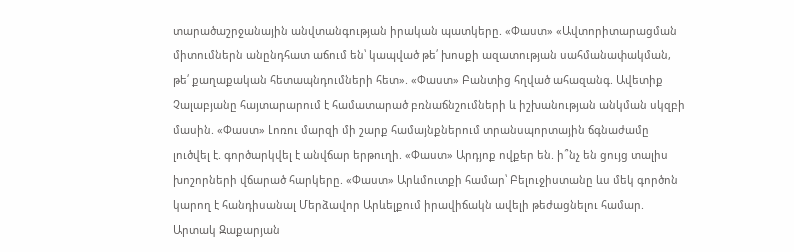տարածաշրջանային անվտանգության իրական պատկերը. «Փաստ» «Ավտորիտարացման միտումներն անընդհատ աճում են՝ կապված թե՛ խոսքի ազատության սահմանափակման, թե՛ քաղաքական հետապնդումների հետ». «Փաստ» Բանտից հղված ահազանգ. Ավետիք Չալաբյանը հայտարարում է համատարած բռնաճնշումների և իշխանության անկման սկզբի մասին. «Փաստ» Լոռու մարզի մի շարք համայնքներում տրանսպորտային ճգնաժամը լուծվել է. գործարկվել է անվճար երթուղի. «Փաստ» Արդյոք ովքեր են. ի՞նչ են ցույց տալիս խոշորների վճարած հարկերը. «Փաստ» Արևմուտքի համար՝ Բելուջիստանը ևս մեկ գործոն կարող է հանդիսանալ Մերձավոր Արևելքում իրավիճակն ավելի թեժացնելու համար. Արտակ Զաքարյան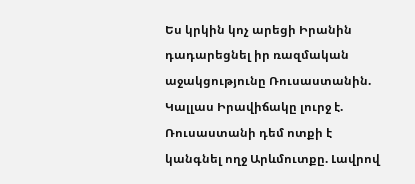Ես կրկին կոչ արեցի Իրանին դադարեցնել իր ռազմական աջակցությունը Ռուսաստանին. Կալլաս Իրավիճակը լուրջ է. Ռուսաստանի դեմ ոտքի է կանգնել ողջ Արևմուտքը. Լավրով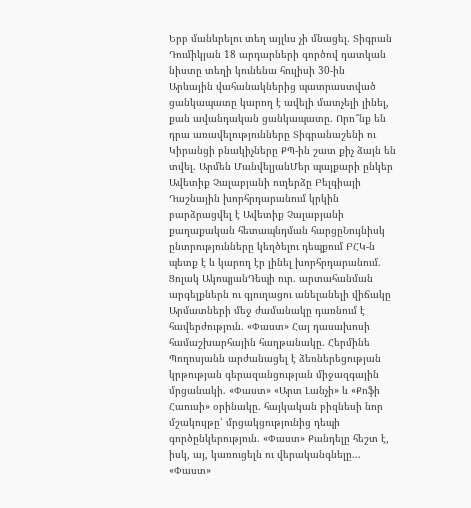Երբ մանևրելու տեղ այլևս չի մնացել. Տիգրան Դումիկյան 18 արդարների գործով դատկան նիստը տեղի կունենա հուլիսի 30-ին
Արևային վահանակներից պատրաստված ցանկապատը կարող է ավելի մատչելի լինել, քան ավանդական ցանկապատը. Որո՞նք են դրա առավելությունները Տիգրանաշենի ու Կիրանցի բնակիչները ՔՊ-ին շատ քիչ ձայն են տվել. Արմեն ՄանվելյանՄեր պայքարի ընկեր Ավետիք Չալաբյանի ուղերձը Բելգիայի Դաշնային խորհրդարանում կրկին բարձրացվել է Ավետիք Չալաբյանի քաղաքական հետապնդման հարցըՆույնիսկ ընտրությունները կեղծելու դեպքում ԲՀԿ-ն պետք է և կարող էր լինել խորհրդարանում. Ցոլակ ԱկոպյանԴեպի ուր. արտահանման արգելքներն ու գյուղացու անելանելի վիճակը Արմատների մեջ ժամանակը դառնում է հավերժություն. «Փաստ» Հայ դասախոսի համաշխարհային հաղթանակը. Հերմինե Պողոսյանն արժանացել է ձեռներեցության կրթության գերազանցության միջազգային մրցանակի. «Փաստ» «Արտ Լանչի» և «Քոֆի Հաուսի» օրինակը. հայկական բիզնեսի նոր մշակույթը՝ մրցակցությունից դեպի գործընկերություն. «Փաստ» Քանդելը հեշտ է, իսկ, այ, կառուցելն ու վերականգնելը... «Փաստ»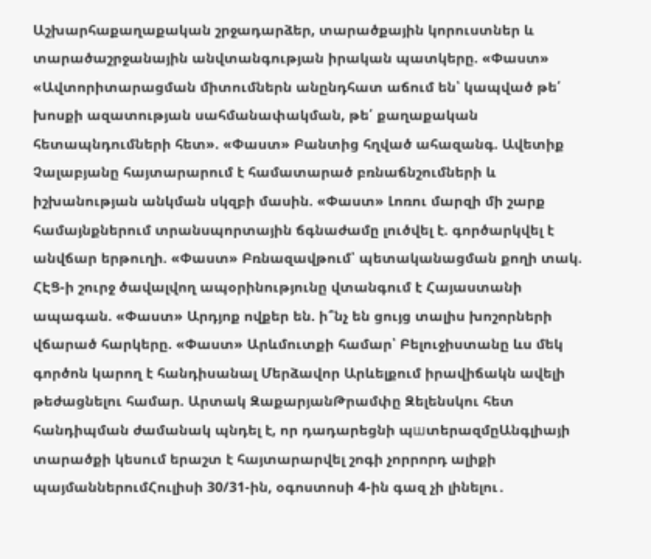Աշխարհաքաղաքական շրջադարձեր, տարածքային կորուստներ և տարածաշրջանային անվտանգության իրական պատկերը. «Փաստ» «Ավտորիտարացման միտումներն անընդհատ աճում են՝ կապված թե՛ խոսքի ազատության սահմանափակման, թե՛ քաղաքական հետապնդումների հետ». «Փաստ» Բանտից հղված ահազանգ. Ավետիք Չալաբյանը հայտարարում է համատարած բռնաճնշումների և իշխանության անկման սկզբի մասին. «Փաստ» Լոռու մարզի մի շարք համայնքներում տրանսպորտային ճգնաժամը լուծվել է. գործարկվել է անվճար երթուղի. «Փաստ» Բռնազավթում՝ պետականացման քողի տակ. ՀԷՑ-ի շուրջ ծավալվող ապօրինությունը վտանգում է Հայաստանի ապագան. «Փաստ» Արդյոք ովքեր են. ի՞նչ են ցույց տալիս խոշորների վճարած հարկերը. «Փաստ» Արևմուտքի համար՝ Բելուջիստանը ևս մեկ գործոն կարող է հանդիսանալ Մերձավոր Արևելքում իրավիճակն ավելի թեժացնելու համար. Արտակ ԶաքարյանԹրամփը Զելենսկու հետ հանդիպման ժամանակ պնդել է, որ դադարեցնի պшտերազմըԱնգլիայի տարածքի կեսում երաշտ է հայտարարվել շոգի չորրորդ ալիքի պայմաններումՀուլիսի 30/31-ին, օգոստոսի 4-ին գազ չի լինելու․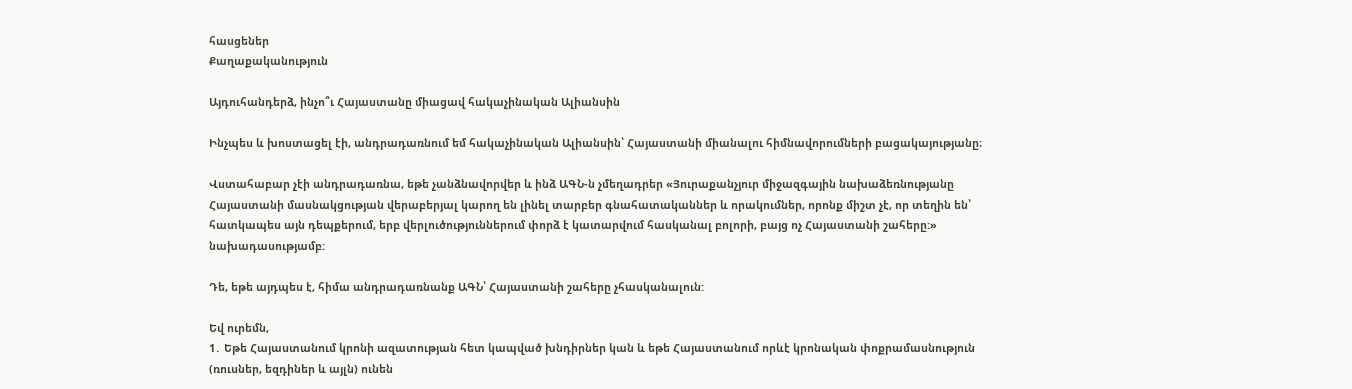հասցեներ
Քաղաքականություն

Այդուհանդերձ, ինչո՞ւ Հայաստանը միացավ հակաչինական Ալիանսին

Ինչպես և խոստացել էի, անդրադառնում եմ հակաչինական Ալիանսին՝ Հայաստանի միանալու հիմնավորումների բացակայությանը։

Վստահաբար չէի անդրադառնա, եթե չանձնավորվեր և ինձ ԱԳՆ-ն չմեղադրեր «Յուրաքանչյուր միջազգային նախաձեռնությանը Հայաստանի մասնակցության վերաբերյալ կարող են լինել տարբեր գնահատականներ և որակումներ, որոնք միշտ չէ, որ տեղին են՝ հատկապես այն դեպքերում, երբ վերլուծություններում փորձ է կատարվում հասկանալ բոլորի, բայց ոչ Հայաստանի շահերը:» նախադասությամբ:

Դե, եթե այդպես է, հիմա անդրադառնանք ԱԳՆ՝ Հայաստանի շահերը չհասկանալուն:

Եվ ուրեմն,
1․ Եթե Հայաստանում կրոնի ազատության հետ կապված խնդիրներ կան և եթե Հայաստանում որևէ կրոնական փոքրամասնություն (ռուսներ, եզդիներ և այլն) ունեն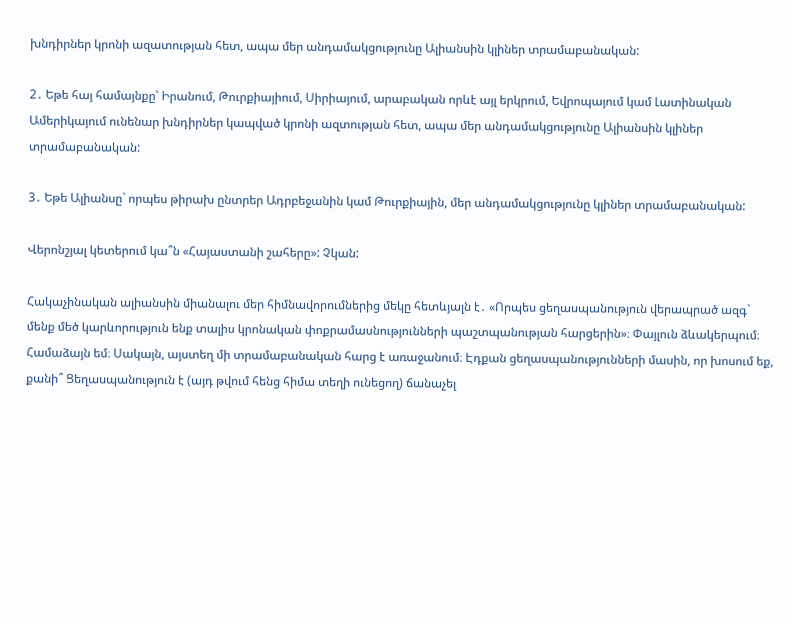խնդիրներ կրոնի ազատության հետ, ապա մեր անդամակցությունը Ալիանսին կլիներ տրամաբանական:

2․ Եթե հայ համայնքը՝ Իրանում, Թուրքիայիում, Սիրիայում, արաբական որևէ այլ երկրում, Եվրոպայում կամ Լատինական Ամերիկայում ունենար խնդիրներ կապված կրոնի ազտության հետ, ապա մեր անդամակցությունը Ալիանսին կլիներ տրամաբանական:

3․ Եթե Ալիանսը` որպես թիրախ ընտրեր Ադրբեջանին կամ Թուրքիային, մեր անդամակցությունը կլիներ տրամաբանական:

Վերոնշյալ կետերում կա՞ն «Հայաստանի շահերը»: Չկան:

Հակաչինական ալիանսին միանալու մեր հիմնավորումներից մեկը հետևյալն է․ «Որպես ցեղասպանություն վերապրած ազգ` մենք մեծ կարևորություն ենք տալիս կրոնական փոքրամասնությունների պաշտպանության հարցերին»։ Փայլուն ձևակերպում։ Համաձայն եմ։ Սակայն, այստեղ մի տրամաբանական հարց է առաջանում։ Էդքան ցեղասպանությունների մասին, որ խոսում եք, քանի՞ Ցեղասպանություն է (այդ թվում հենց հիմա տեղի ունեցող) ճանաչել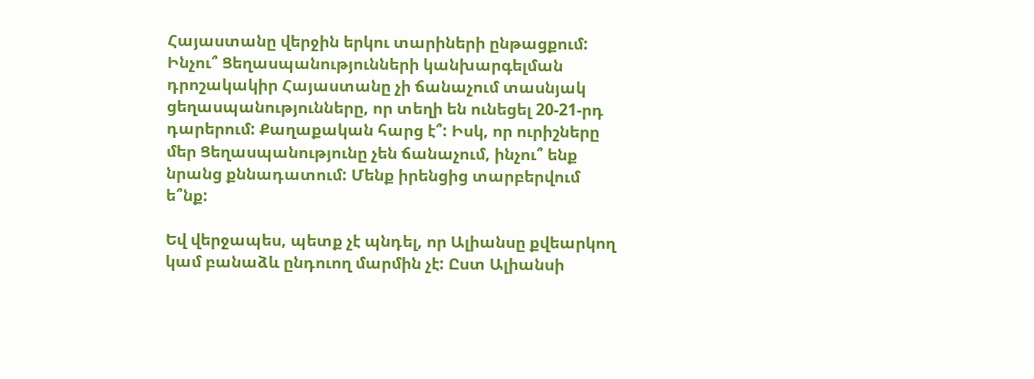Հայաստանը վերջին երկու տարիների ընթացքում: Ինչու՞ Ցեղասպանությունների կանխարգելման դրոշակակիր Հայաստանը չի ճանաչում տասնյակ ցեղասպանությունները, որ տեղի են ունեցել 20-21-րդ դարերում: Քաղաքական հարց է՞: Իսկ, որ ուրիշները մեր Ցեղասպանությունը չեն ճանաչում, ինչու՞ ենք նրանց քննադատում: Մենք իրենցից տարբերվում ե՞նք:

Եվ վերջապես, պետք չէ պնդել, որ Ալիանսը քվեարկող կամ բանաձև ընդուող մարմին չէ: Ըստ Ալիանսի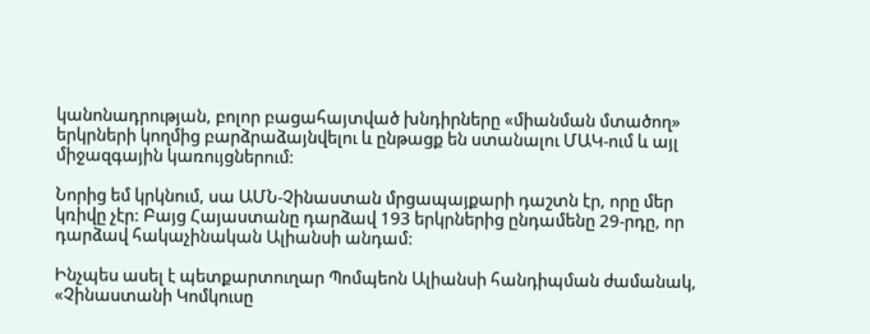կանոնադրության, բոլոր բացահայտված խնդիրները «միանման մտածող» երկրների կողմից բարձրաձայնվելու և ընթացք են ստանալու ՄԱԿ-ում և այլ միջազգային կառույցներում:

Նորից եմ կրկնում, սա ԱՄՆ-Չինաստան մրցապայքարի դաշտն էր, որը մեր կռիվը չէր: Բայց Հայաստանը դարձավ 193 երկրներից ընդամենը 29-րդը, որ դարձավ հակաչինական Ալիանսի անդամ:

Ինչպես ասել է պետքարտուղար Պոմպեոն Ալիանսի հանդիպման ժամանակ, «Չինաստանի Կոմկուսը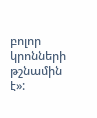բոլոր կրոնների թշնամին է»: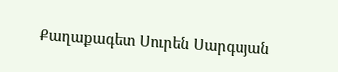Քաղաքագետ Սուրեն Սարգսյան